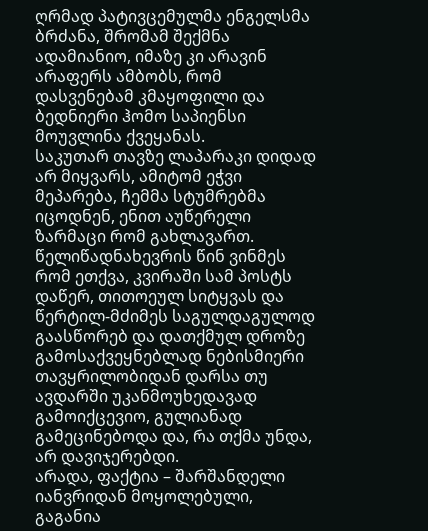ღრმად პატივცემულმა ენგელსმა ბრძანა, შრომამ შექმნა ადამიანიო, იმაზე კი არავინ არაფერს ამბობს, რომ დასვენებამ კმაყოფილი და ბედნიერი ჰომო საპიენსი მოუვლინა ქვეყანას.
საკუთარ თავზე ლაპარაკი დიდად არ მიყვარს, ამიტომ ეჭვი მეპარება, ჩემმა სტუმრებმა იცოდნენ, ენით აუწერელი ზარმაცი რომ გახლავართ. წელიწადნახევრის წინ ვინმეს რომ ეთქვა, კვირაში სამ პოსტს დაწერ, თითოეულ სიტყვას და წერტილ-მძიმეს საგულდაგულოდ გაასწორებ და დათქმულ დროზე გამოსაქვეყნებლად ნებისმიერი თავყრილობიდან დარსა თუ ავდარში უკანმოუხედავად გამოიქცევიო, გულიანად გამეცინებოდა და, რა თქმა უნდა, არ დავიჯერებდი.
არადა, ფაქტია – შარშანდელი იანვრიდან მოყოლებული, გაგანია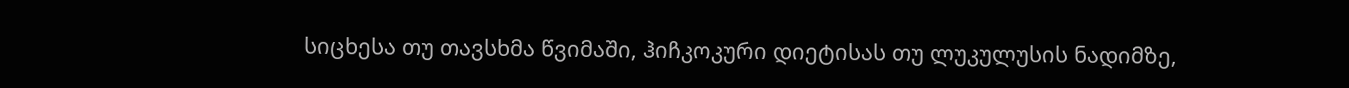სიცხესა თუ თავსხმა წვიმაში, ჰიჩკოკური დიეტისას თუ ლუკულუსის ნადიმზე,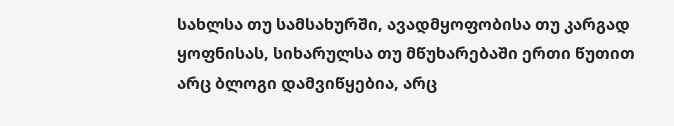სახლსა თუ სამსახურში, ავადმყოფობისა თუ კარგად ყოფნისას, სიხარულსა თუ მწუხარებაში ერთი წუთით არც ბლოგი დამვიწყებია, არც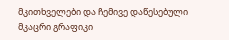მკითხველები და ჩემივე დაწესებული მკაცრი გრაფიკი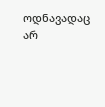ოდნავადაც არ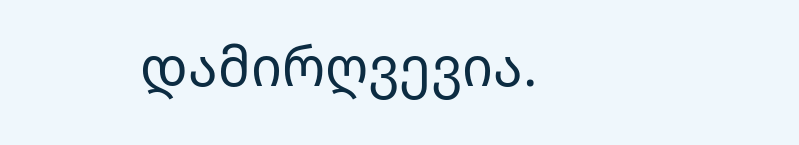დამირღვევია.